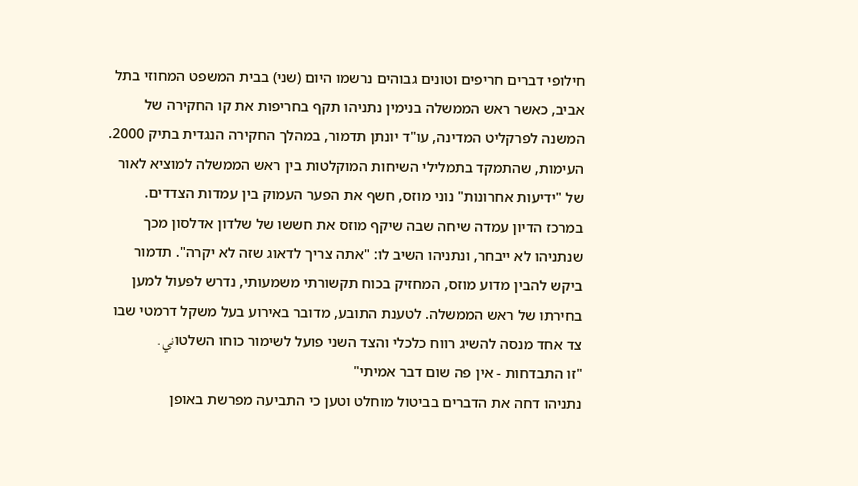חילופי דברים חריפים וטונים גבוהים נרשמו היום (שני) בבית המשפט המחוזי בתל אביב, כאשר ראש הממשלה בנימין נתניהו תקף בחריפות את קו החקירה של המשנה לפרקליט המדינה, עו"ד יונתן תדמור, במהלך החקירה הנגדית בתיק 2000. העימות, שהתמקד בתמלילי השיחות המוקלטות בין ראש הממשלה למוציא לאור של "ידיעות אחרונות" נוני מוזס, חשף את הפער העמוק בין עמדות הצדדים.
במרכז הדיון עמדה שיחה שבה שיקף מוזס את חששו של שלדון אדלסון מכך שנתניהו לא ייבחר, ונתניהו השיב לו: "אתה צריך לדאוג שזה לא יקרה". תדמור ביקש להבין מדוע מוזס, המחזיק בכוח תקשורתי משמעותי, נדרש לפעול למען בחירתו של ראש הממשלה. לטענת התובע, מדובר באירוע בעל משקל דרמטי שבו צד אחד מנסה להשיג רווח כלכלי והצד השני פועל לשימור כוחו השלטוني.
"זו התבדחות - אין פה שום דבר אמיתי"
נתניהו דחה את הדברים בביטול מוחלט וטען כי התביעה מפרשת באופן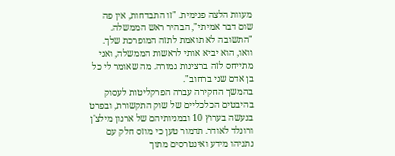מעוות הלצה פנימית. "זו התבדחות, אין פה שום דבר אמיתי", הבהיר ראש הממשלה. "התשובה לא תואמת לתזה המופרכת שלך. וואו, הוא יביא אותי לראשות הממשלה, ואני מתייחס לזה ברצינות גמורה. מה שאומר לי כל בן אדם שני ברחוב".
בהמשך החקירה עברה הפרקליטות לעסוק בהיבטים הכלכליים של שוק התקשורת, ובפרט בנעשה בערוץ 10 ובמניותיהם של ארנון מילצ'ן ורונלד לאודר. תדמור טען כי מוזס חלק עם נתניהו מידע ואינטרסים מתוך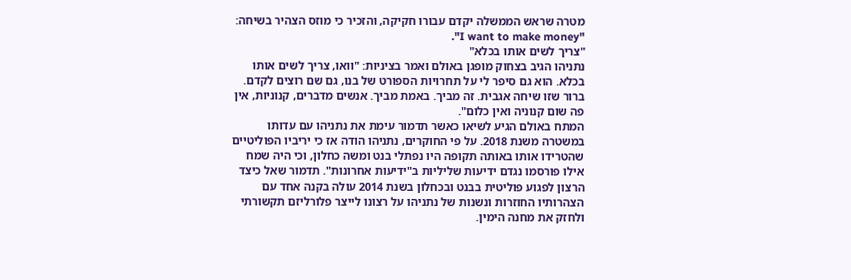מטרה שראש הממשלה יקדם עבורו חקיקה, והזכיר כי מוזס הצהיר בשיחה: "I want to make money".
"צריך לשים אותו בכלא"
נתניהו הגיב בצחוק מופגן באולם ואמר בציניות: "וואו, צריך לשים אותו בכלא. הוא גם סיפר לי על תחרויות הספורט של בנו, גם שם רוצים לקדם. ברור שזו שיחה אגבית. זה מביך. באמת מביך. אנשים מדברים, קנוניות, אין פה שום קנוניה ואין כלום".
המתח באולם הגיע לשיאו כאשר תדמור עימת את נתניהו עם עדותו במשטרה משנת 2018. על פי החוקרים, נתניהו הודה אז כי יריביו הפוליטיים שהטרידו אותו באותה תקופה היו נפתלי בנט ומשה כחלון, וכי היה שמח אילו פורסמו נגדם ידיעות שליליות ב"ידיעות אחרונות". תדמור שאל כיצד הרצון לפגוע פוליטית בבנט ובכחלון בשנת 2014 עולה בקנה אחד עם הצהרותיו החוזרות ונשנות של נתניהו על רצונו לייצר פלורליזם תקשורתי ולחזק את מחנה הימין.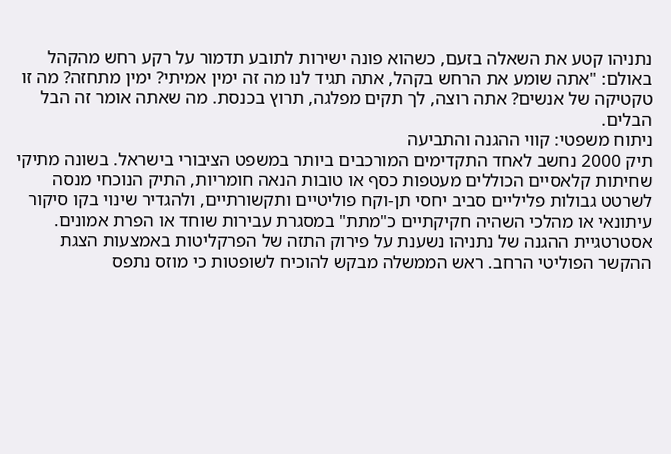נתניהו קטע את השאלה בזעם, כשהוא פונה ישירות לתובע תדמור על רקע רחש מהקהל באולם: "אתה שומע את הרחש בקהל, אתה תגיד לנו מה זה ימין אמיתי? ימין מתחזה? מה זו טקטיקה של אנשים? אתה רוצה, לך תקים מפלגה, תרוץ בכנסת. מה שאתה אומר זה הבל הבלים.
ניתוח משפטי: קווי ההגנה והתביעה
תיק 2000 נחשב לאחד התקדימים המורכבים ביותר במשפט הציבורי בישראל. בשונה מתיקי שחיתות קלאסיים הכוללים מעטפות כסף או טובות הנאה חומריות, התיק הנוכחי מנסה לשרטט גבולות פליליים סביב יחסי תן-וקח פוליטיים ותקשורתיים, ולהגדיר שינוי בקו סיקור עיתונאי או מהלכי השהיה חקיקתיים כ"מתת" במסגרת עבירות שוחד או הפרת אמונים.
אסטרטגיית ההגנה של נתניהו נשענת על פירוק התזה של הפרקליטות באמצעות הצגת ההקשר הפוליטי הרחב. ראש הממשלה מבקש להוכיח לשופטות כי מוזס נתפס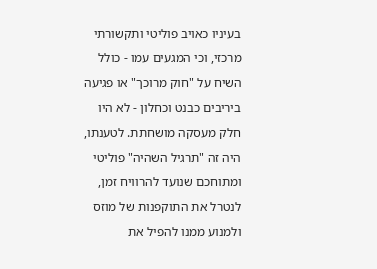בעיניו כאויב פוליטי ותקשורתי מרכזי, וכי המגעים עמו - כולל השיח על "חוק מרוכך" או פגיעה ביריבים כבנט וכחלון - לא היו חלק מעסקה מושחתת. לטענתו, היה זה "תרגיל השהיה" פוליטי ומתוחכם שנועד להרוויח זמן, לנטרל את התוקפנות של מוזס ולמנוע ממנו להפיל את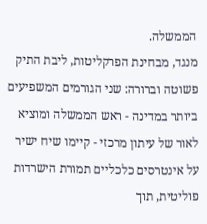הממשלה.
מנגד, מבחינת הפרקליטות, ליבת התיק פשוטה וברורה: שני הגורמים המשפיעים ביותר במדינה - ראש הממשלה ומוציא לאור של עיתון מרכזי - קיימו שיח ישיר על אינטרסים כלכליים תמורת הישרדות פוליטית, תוך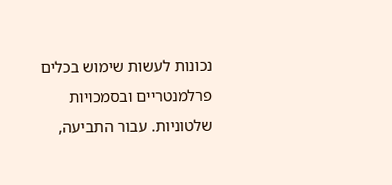נכונות לעשות שימוש בכלים פרלמנטריים ובסמכויות שלטוניות. עבור התביעה,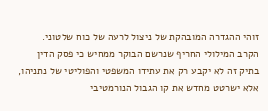זוהי ההגדרה המובהקת של ניצול לרעה של כוח שלטוני.
הקרב המילולי החריף שנרשם הבוקר ממחיש כי פסק הדין בתיק זה לא יקבע רק את עתידו המשפטי והפוליטי של נתניהו, אלא ישרטט מחדש את קו הגבול הנורמטיבי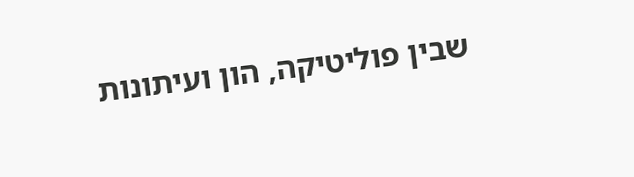שבין פוליטיקה, הון ועיתונות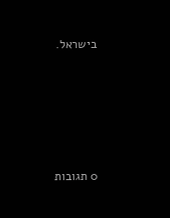בישראל.









0 תגובות